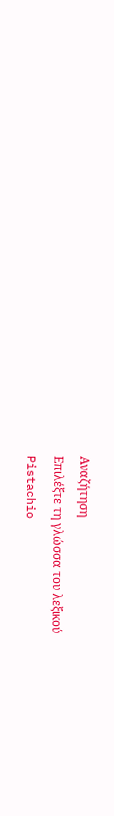Αναζήτηση
Επιλέξτε τη γλώσσα του λεξικού
Pistachio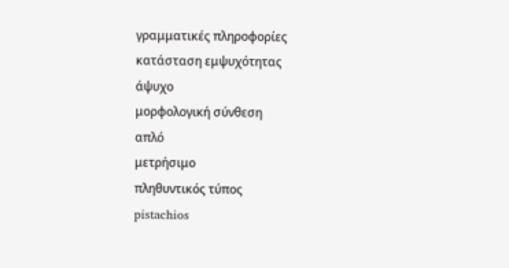γραμματικές πληροφορίες
κατάσταση εμψυχότητας
άψυχο
μορφολογική σύνθεση
απλό
μετρήσιμο
πληθυντικός τύπος
pistachios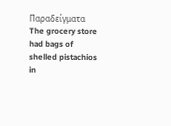Παραδείγματα
The grocery store had bags of shelled pistachios in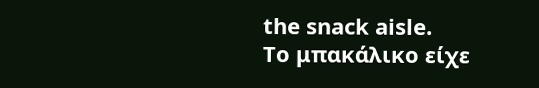the snack aisle.
Το μπακάλικο είχε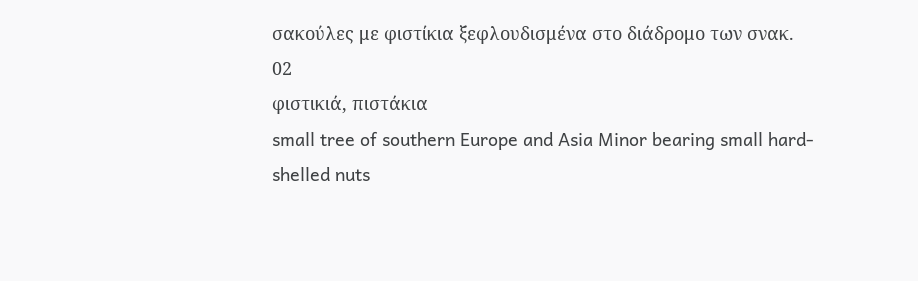σακούλες με φιστίκια ξεφλουδισμένα στο διάδρομο των σνακ.
02
φιστικιά, πιστάκια
small tree of southern Europe and Asia Minor bearing small hard-shelled nuts